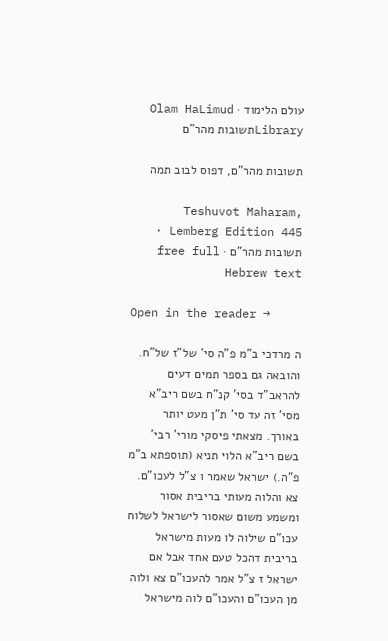עולם הלימוד · Olam HaLimud
Libraryתשובות מהר"ם

תשובות מהר"ם, דפוס לבוב תמה

Teshuvot Maharam, Lemberg Edition 445 · תשובות מהר"ם · free full Hebrew text

Open in the reader →

ה מרדכי ב"מ פ"ה סי' של"ז של"ח. והובאה גם בספר תמים דעים להראב"ד בסי' קנ"ח בשם ריב"א מסי' זה עד סי' ת"ן מעט יותר באורך. מצאתי פיסקי מורי' רבי' בשם ריב"א הלוי תניא (תוספתא ב"מ פ"ה.) ישראל שאמר ו צ"ל לעכו"ם. צא והלוה מעותי בריבית אסור ומשמע משום שאסור לישראל לשלוח עכו"ם שילוה לו מעות מישראל בריבית דהכל טעם אחד אבל אם ישראל ז צ"ל אמר להעכו"ם צא ולוה מן העכו"ם והעכו"ם לוה מישראל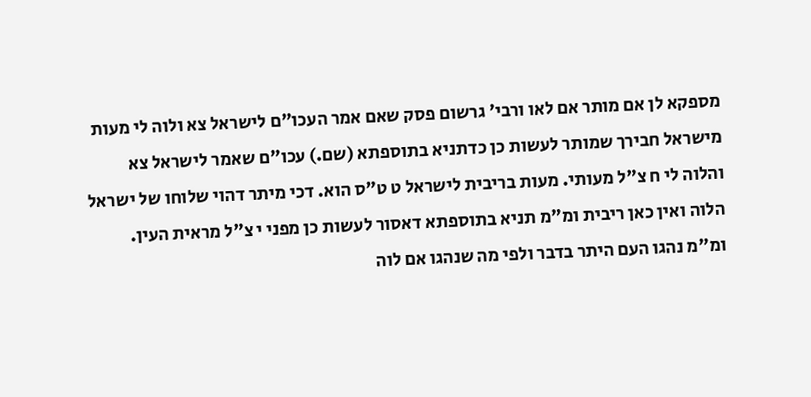מספקא לן אם מותר אם לאו ורבי' גרשום פסק שאם אמר העכו"ם לישראל צא ולוה לי מעות מישראל חבירך שמותר לעשות כן כדתניא בתוספתא (שם.) עכו"ם שאמר לישראל צא והלוה לי ח צ"ל מעותי. מעות בריבית לישראל ט ט"ס הוא. דכי מיתר דהוי שלוחו של ישראל הלוה ואין כאן ריבית ומ"מ תניא בתוספתא דאסור לעשות כן מפני י צ"ל מראית העין. ומ"מ נהגו העם היתר בדבר ולפי מה שנהגו אם לוה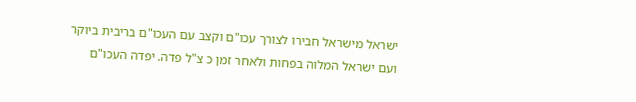ישראל מישראל חבירו לצורך עכו"ם וקצב עם העכו"ם בריבית ביוקר ועם ישראל המלוה בפחות ולאחר זמן כ צ"ל פדה. יפדה העכו"ם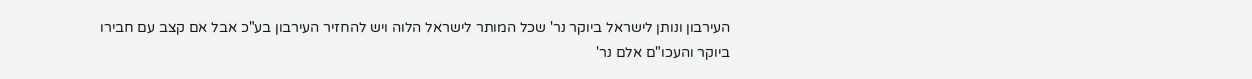העירבון ונותן לישראל ביוקר נר' שכל המותר לישראל הלוה ויש להחזיר העירבון בע"כ אבל אם קצב עם חבירו ביוקר והעכו"ם אלם נר'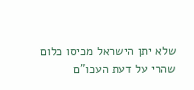שלא יתן הישראל מכיסו כלום שהרי על דעת העכו"ם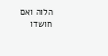הלוה ואם חושדו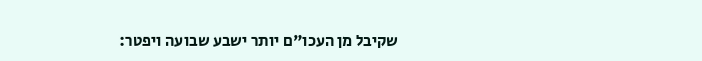שקיבל מן העכו"ם יותר ישבע שבועה ויפטר: